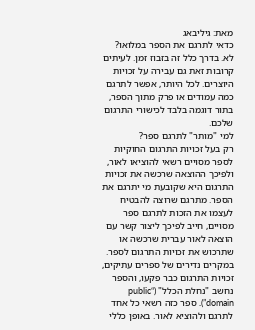מאת: גיליבאג
כדאי לתרגם את הספר במלואו?
לא. בדרך כלל זה בזבוז זמן. לעיתים קרובות זאת גם עבירה על זכויות היוצרים. לכל היותר, אפשר לתרגם כמה עמודים או פרק מתוך הספר, בתור דוגמה בלבד לכישורי התרגום שלכם.
למי "מותר" לתרגם ספר?
רק בעל זכויות התרגום החוקיות לספר מסויים רשאי להוציאו לאור, ולפיכך ההוצאה שרכשה את זכויות התרגום היא שקובעת מי יתרגם את הספר. מתרגם שרוצה להבטיח לעצמו את הזכות לתרגם ספר מסויים, חייב לפיכך ליצור קשר עם הוצאה לאור עברית שרכשה או שתרכוש את זכויות התרגום לספר.
במקרים נדירים של ספרים עתיקים, זכויות התרגום כבר פקעו, והספר נחשב "נחלת הכלל" (“public domain”). ספר כזה רשאי כל אחד לתרגם ולהוציא לאור. באופן כללי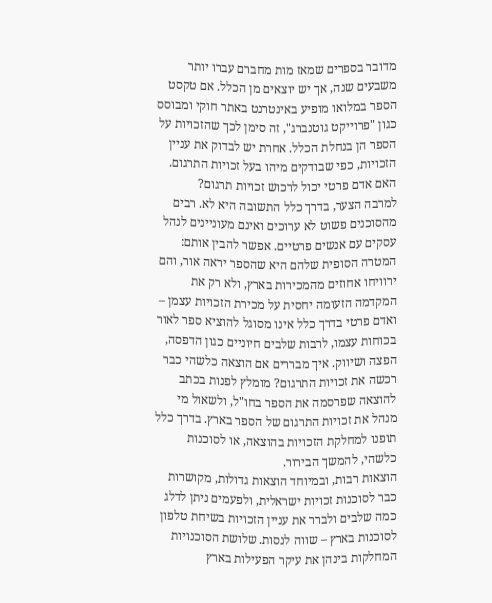מדובר בספרים שמאז מות מחברם עברו יותר משבעים שנה, אך יש יוצאים מן הכלל. אם טקסט הספר במלואו מופיע באינטרנט באתר חוקי ומבוסס כגון "פרוייקט גוטנברג", זה סימן לכך שהזכויות על הספר הן בנחלת הכלל. אחרת יש לבדוק את עניין הזכויות, כפי שבודקים מיהו בעל זכויות התרגום.
האם אדם פרטי יכול לרכוש זכויות תרגום?
למרבה הצער, בדרך כלל התשובה היא לא. רבים מהסוכנים פשוט לא ערוכים ואינם מעוניינים לנהל עסקים עם אנשים פרטיים. אפשר להבין אותם: המטרה הסופית שלהם היא שהספר יראה אור, והם ירוויחו אחוזים מהמכירות בארץ, ולא רק את המקדמה הזעומה יחסית על מכירת הזכויות עצמן – ואדם פרטי בדרך כלל אינו מסוגל להוציא ספר לאור בכוחות עצמו, לרבות שלבים חיוניים כגון הדפסה, הפצה ושיווק. איך מבררים אם הוצאה כלשהי כבר רכשה את זכויות התרגום? מומלץ לפנות בכתב להוצאה שפרסמה את הספר בחו"ל, ולשאול מי מנהל את זכויות התרגום של הספר בארץ. בדרך כלל תופנו למחלקת הזכויות בהוצאה, או לסוכנות כלשהי, להמשך הבירור.
הוצאות רבות, ובמיוחד הוצאות גדולות, מקושרות כבר לסוכנות זכויות ישראלית, ולפעמים ניתן לדלג כמה שלבים ולברר את עניין הזכויות בשיחת טלפון לסוכנות בארץ – שווה לנסות. שלושת הסוכנויות המחלקות בינהן את עיקר הפעילות בארץ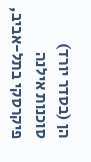הן (בסדר יורד) סוכנות אילנה פיקרסקי בתל-אביב,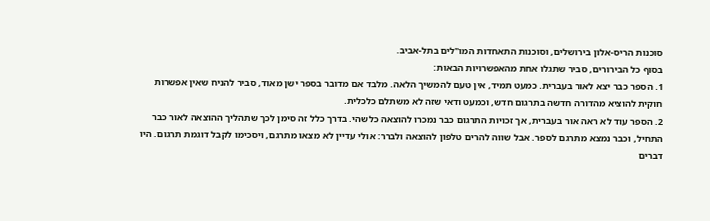סוכנות הריס-אלון בירושלים, וסוכנות התאחדות המו"לים בתל-אביב.
בסוף כל הבירורים, סביר שתגלו אחת מהאפשרויות הבאות:
1. הספר כבר יצא לאור בעברית. כמעט תמיד, אין טעם להמשיך הלאה. מלבד אם מדובר בספר ישן מאוד, סביר להניח שאין אפשרות חוקית להוציא מהדורה חדשה בתרגום חדש, וכמעט ודאי שזה לא משתלם כלכלית.
2. הספר עוד לא ראה אור בעברית, אך זכויות התרגום כבר נמכרו להוצאה כלשהי. בדרך כלל זה סימן לכך שתהליך ההוצאה לאור כבר התחיל, וכבר נמצא מתרגם לספר. אבל שווה להרים טלפון להוצאה ולברר: אולי עדיין לא מצאו מתרגם, ויסכימו לקבל דוגמת תרגום. היו דברים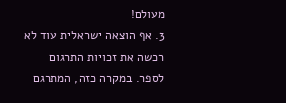מעולם!
3. אף הוצאה ישראלית עוד לא רכשה את זכויות התרגום לספר. במקרה כזה, המתרגם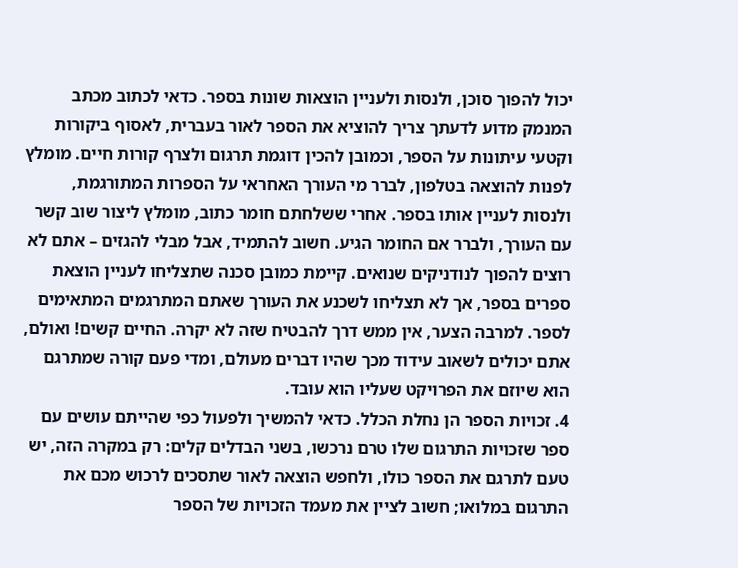יכול להפוך סוכן, ולנסות ולעניין הוצאות שונות בספר. כדאי לכתוב מכתב המנמק מדוע לדעתך צריך להוציא את הספר לאור בעברית, לאסוף ביקורות וקטעי עיתונות על הספר, וכמובן להכין דוגמת תרגום ולצרף קורות חיים. מומלץ לפנות להוצאה בטלפון, לברר מי העורך האחראי על הספרות המתורגמת, ולנסות לעניין אותו בספר. אחרי ששלחתם חומר כתוב, מומלץ ליצור שוב קשר עם העורך, ולברר אם החומר הגיע. חשוב להתמיד, אבל מבלי להגזים – אתם לא רוצים להפוך לנודניקים שנואים. קיימת כמובן סכנה שתצליחו לעניין הוצאת ספרים בספר, אך לא תצליחו לשכנע את העורך שאתם המתרגמים המתאימים לספר. למרבה הצער, אין ממש דרך להבטיח שזה לא יקרה. החיים קשים! ואולם, אתם יכולים לשאוב עידוד מכך שהיו דברים מעולם, ומדי פעם קורה שמתרגם הוא שיוזם את הפרויקט שעליו הוא עובד.
4. זכויות הספר הן נחלת הכלל. כדאי להמשיך ולפעול כפי שהייתם עושים עם ספר שזכויות התרגום שלו טרם נרכשו, בשני הבדלים קלים: רק במקרה הזה, יש טעם לתרגם את הספר כולו, ולחפש הוצאה לאור שתסכים לרכוש מכם את התרגום במלואו; חשוב לציין את מעמד הזכויות של הספר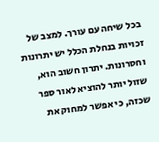בכל שיחה עם עורך. למצב של זכויות בנחלת הכלל יש יתרונות וחסרונות. יתרון חשוב הוא, שזול יותר להוציא לאור ספר שכזה, כי אפשר למחוק את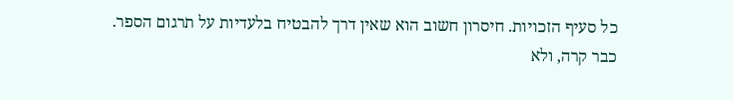כל סעיף הזכויות. חיסרון חשוב הוא שאין דרך להבטיח בלעדיות על תרגום הספר. כבר קרה, ולא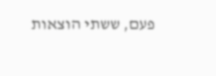פעם, ששתי הוצאות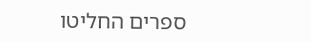ספרים החליטו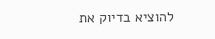להוציא בדיוק את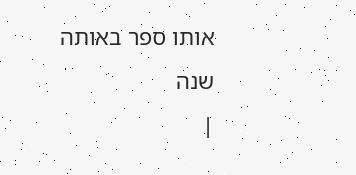אותו ספר באותה שנה
|